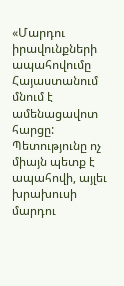«Մարդու իրավունքների ապահովումը Հայաստանում մնում է ամենացավոտ հարցը: Պետությունը ոչ միայն պետք է ապահովի, այլեւ խրախուսի մարդու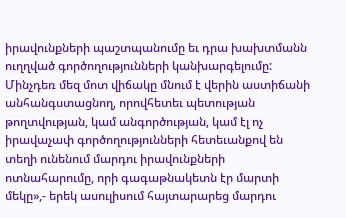իրավունքների պաշտպանումը եւ դրա խախտմանն ուղղված գործողությունների կանխարգելումը: Մինչդեռ մեզ մոտ վիճակը մնում է վերին աստիճանի անհանգստացնող, որովհետեւ պետության թողտվության, կամ անգործության, կամ էլ ոչ իրավաչափ գործողությունների հետեւանքով են տեղի ունենում մարդու իրավունքների ոտնահարումը, որի գագաթնակետն էր մարտի մեկը»,- երեկ ասուլիսում հայտարարեց մարդու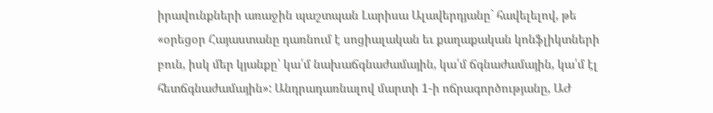իրավունքների առաջին պաշտպան Լարիսա Ալավերդյանը` հավելելով, թե «օրեցօր Հայաստանը դառնում է սոցիալական եւ քաղաքական կոնֆլիկտների բուն, իսկ մեր կյանքը՝ կա՛մ նախաճգնաժամային, կա՛մ ճգնաժամային, կա՛մ էլ հետճգնաժամային»: Անդրադառնալով մարտի 1-ի ոճրագործությանը, ԱԺ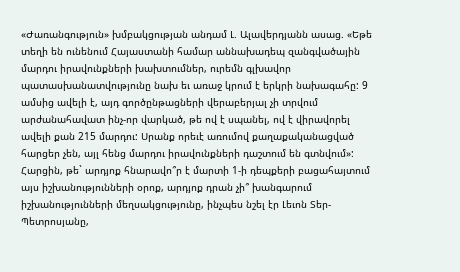«Ժառանգություն» խմբակցության անդամ Լ. Ալավերդյանն ասաց. «Եթե տեղի են ունենում Հայաստանի համար աննախադեպ զանգվածային մարդու իրավունքների խախտումներ, ուրեմն գլխավոր պատասխանատվությունը նախ եւ առաջ կրում է երկրի նախագահը: 9 ամսից ավելի է, այդ գործընթացների վերաբերյալ չի տրվում արժանահավատ ինչ-որ վարկած, թե ով է սպանել, ով է վիրավորել ավելի քան 215 մարդու: Սրանք որեւէ առումով քաղաքականացված հարցեր չեն, այլ հենց մարդու իրավունքների դաշտում են գտնվում»: Հարցին, թե` արդյոք հնարավո՞ր է մարտի 1-ի դեպքերի բացահայտում այս իշխանությունների օրոք, արդյոք դրան չի՞ խանգարում իշխանությունների մեղսակցությունը, ինչպես նշել էր Լեւոն Տեր-Պետրոսյանը,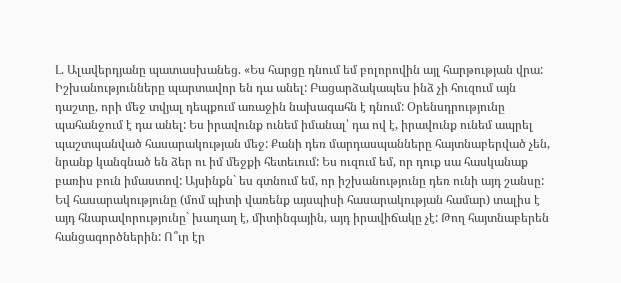Լ. Ալավերդյանը պատասխանեց. «Ես հարցը դնում եմ բոլորովին այլ հարթության վրա: Իշխանությունները պարտավոր են դա անել: Բացարձակապես ինձ չի հուզում այն դաշտը, որի մեջ տվյալ դեպքում առաջին նախագահն է դնում: Օրենսդրությունը պահանջում է դա անել: Ես իրավունք ունեմ իմանալ՝ դա ով է, իրավունք ունեմ ապրել պաշտպանված հասարակության մեջ: Քանի դեռ մարդասպանները հայտնաբերված չեն, նրանք կանգնած են ձեր ու իմ մեջքի հետեւում: Ես ուզում եմ, որ դուք սա հասկանաք բառիս բուն իմաստով: Այսինքն` ես գտնում եմ, որ իշխանությունը դեռ ունի այդ շանսը: Եվ հասարակությունը (մոմ պիտի վառենք այսպիսի հասարակության համար) տալիս է այդ հնարավորությունը` խաղաղ է, միտինգային, այդ իրավիճակը չէ: Թող հայտնաբերեն հանցագործներին: Ո՞ւր էր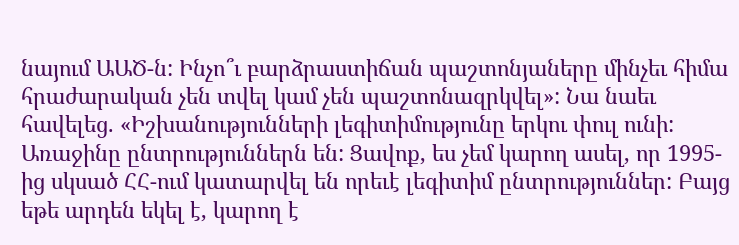նայում ԱԱԾ-ն: Ինչո՞ւ բարձրաստիճան պաշտոնյաները մինչեւ հիմա հրաժարական չեն տվել կամ չեն պաշտոնազրկվել»: Նա նաեւ հավելեց. «Իշխանությունների լեգիտիմությունը երկու փուլ ունի: Առաջինը ընտրություններն են: Ցավոք, ես չեմ կարող ասել, որ 1995-ից սկսած ՀՀ-ում կատարվել են որեւէ լեգիտիմ ընտրություններ: Բայց եթե արդեն եկել է, կարող է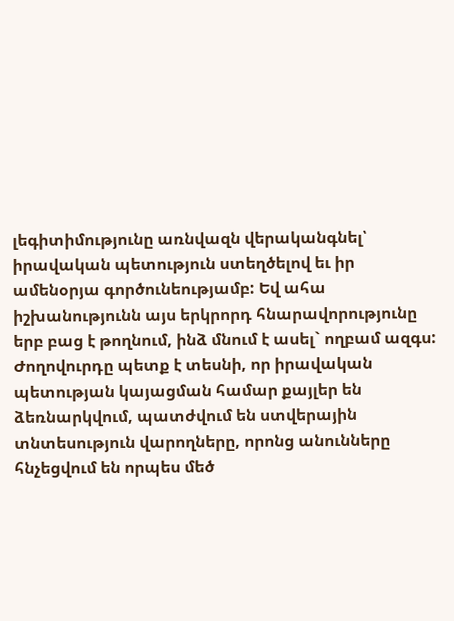լեգիտիմությունը առնվազն վերականգնել՝ իրավական պետություն ստեղծելով եւ իր ամենօրյա գործունեությամբ: Եվ ահա իշխանությունն այս երկրորդ հնարավորությունը երբ բաց է թողնում, ինձ մնում է ասել` ողբամ ազգս: Ժողովուրդը պետք է տեսնի, որ իրավական պետության կայացման համար քայլեր են ձեռնարկվում, պատժվում են ստվերային տնտեսություն վարողները, որոնց անունները հնչեցվում են որպես մեծ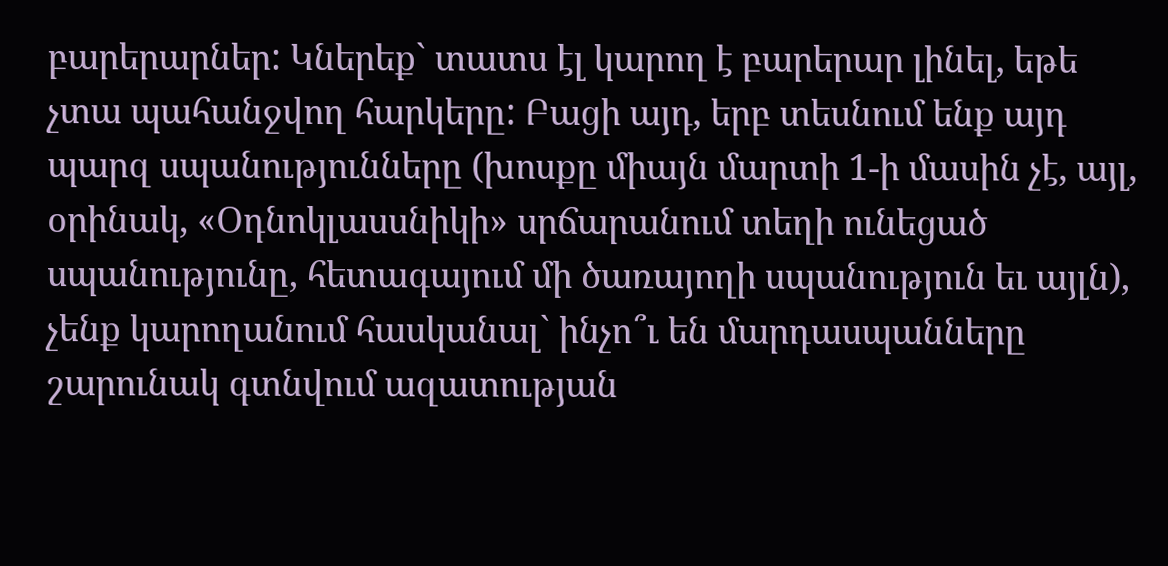բարերարներ: Կներեք` տատս էլ կարող է բարերար լինել, եթե չտա պահանջվող հարկերը: Բացի այդ, երբ տեսնում ենք այդ պարզ սպանությունները (խոսքը միայն մարտի 1-ի մասին չէ, այլ, օրինակ, «Օդնոկլասսնիկի» սրճարանում տեղի ունեցած սպանությունը, հետագայում մի ծառայողի սպանություն եւ այլն), չենք կարողանում հասկանալ` ինչո՞ւ են մարդասպանները շարունակ գտնվում ազատության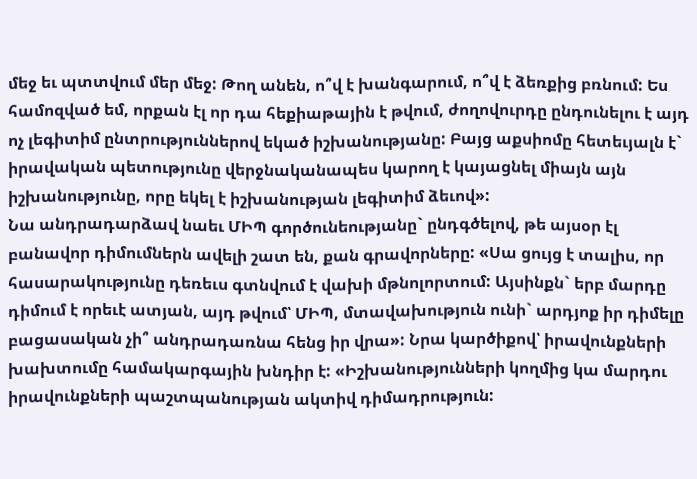մեջ եւ պտտվում մեր մեջ: Թող անեն, ո՞վ է խանգարում, ո՞վ է ձեռքից բռնում: Ես համոզված եմ, որքան էլ որ դա հեքիաթային է թվում, ժողովուրդը ընդունելու է այդ ոչ լեգիտիմ ընտրություններով եկած իշխանությանը: Բայց աքսիոմը հետեւյալն է` իրավական պետությունը վերջնականապես կարող է կայացնել միայն այն իշխանությունը, որը եկել է իշխանության լեգիտիմ ձեւով»:
Նա անդրադարձավ նաեւ ՄԻՊ գործունեությանը` ընդգծելով, թե այսօր էլ բանավոր դիմումներն ավելի շատ են, քան գրավորները: «Սա ցույց է տալիս, որ հասարակությունը դեռեւս գտնվում է վախի մթնոլորտում: Այսինքն` երբ մարդը դիմում է որեւէ ատյան, այդ թվում՝ ՄԻՊ, մտավախություն ունի` արդյոք իր դիմելը բացասական չի՞ անդրադառնա հենց իր վրա»: Նրա կարծիքով՝ իրավունքների խախտումը համակարգային խնդիր է: «Իշխանությունների կողմից կա մարդու իրավունքների պաշտպանության ակտիվ դիմադրություն: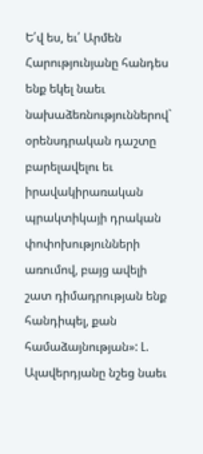Ե՛վ ես, եւ՛ Արմեն Հարությունյանը հանդես ենք եկել նաեւ նախաձեռնություններով` օրենսդրական դաշտը բարելավելու եւ իրավակիրառական պրակտիկայի դրական փոփոխությունների առումով, բայց ավելի շատ դիմադրության ենք հանդիպել, քան համաձայնության»: Լ. Ալավերդյանը նշեց նաեւ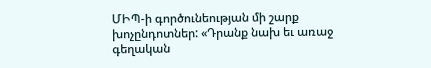ՄԻՊ-ի գործունեության մի շարք խոչընդոտներ: «Դրանք նախ եւ առաջ գեղական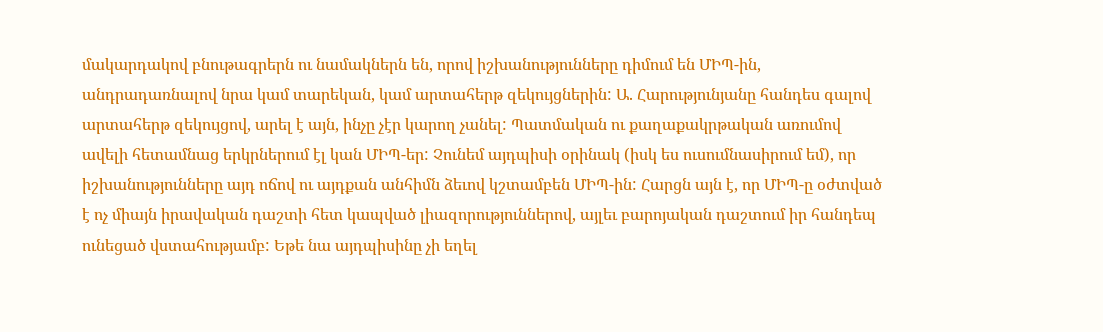մակարդակով բնութագրերն ու նամակներն են, որով իշխանությունները դիմում են ՄԻՊ-ին, անդրադառնալով նրա կամ տարեկան, կամ արտահերթ զեկույցներին: Ա. Հարությունյանը հանդես գալով արտահերթ զեկույցով, արել է այն, ինչը չէր կարող չանել: Պատմական ու քաղաքակրթական առումով ավելի հետամնաց երկրներում էլ կան ՄԻՊ-եր: Չունեմ այդպիսի օրինակ (իսկ ես ուսումնասիրում եմ), որ իշխանությունները այդ ոճով ու այդքան անհիմն ձեւով կշտամբեն ՄԻՊ-ին: Հարցն այն է, որ ՄԻՊ-ը օժտված է ոչ միայն իրավական դաշտի հետ կապված լիազորություններով, այլեւ բարոյական դաշտում իր հանդեպ ունեցած վստահությամբ: Եթե նա այդպիսինը չի եղել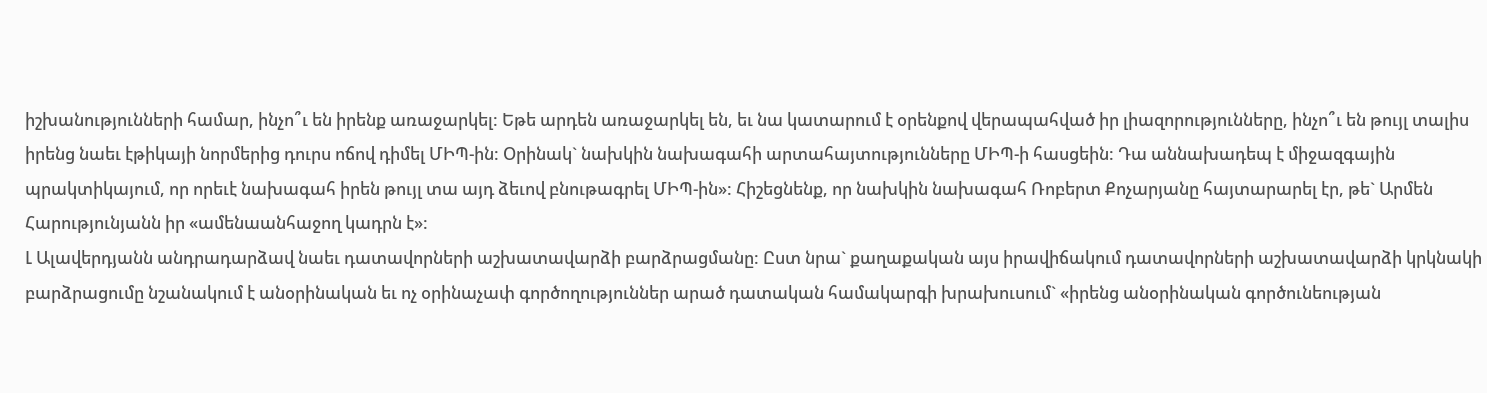իշխանությունների համար, ինչո՞ւ են իրենք առաջարկել: Եթե արդեն առաջարկել են, եւ նա կատարում է օրենքով վերապահված իր լիազորությունները, ինչո՞ւ են թույլ տալիս իրենց նաեւ էթիկայի նորմերից դուրս ոճով դիմել ՄԻՊ-ին: Օրինակ` նախկին նախագահի արտահայտությունները ՄԻՊ-ի հասցեին: Դա աննախադեպ է միջազգային պրակտիկայում, որ որեւէ նախագահ իրեն թույլ տա այդ ձեւով բնութագրել ՄԻՊ-ին»: Հիշեցնենք, որ նախկին նախագահ Ռոբերտ Քոչարյանը հայտարարել էր, թե` Արմեն Հարությունյանն իր «ամենաանհաջող կադրն է»:
Լ Ալավերդյանն անդրադարձավ նաեւ դատավորների աշխատավարձի բարձրացմանը: Ըստ նրա` քաղաքական այս իրավիճակում դատավորների աշխատավարձի կրկնակի բարձրացումը նշանակում է անօրինական եւ ոչ օրինաչափ գործողություններ արած դատական համակարգի խրախուսում` «իրենց անօրինական գործունեության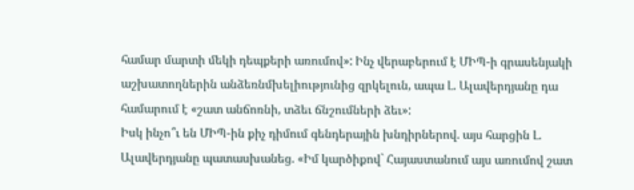համար մարտի մեկի դեպքերի առումով»: Ինչ վերաբերում է ՄԻՊ-ի գրասենյակի աշխատողներին անձեռնմխելիությունից զրկելուն, ապա Լ. Ալավերդյանը դա համարում է «շատ անճոռնի, տձեւ ճնշումների ձեւ»:
Իսկ ինչո՞ւ են ՄԻՊ-ին քիչ դիմում գենդերային խնդիրներով. այս հարցին Լ. Ալավերդյանը պատասխանեց. «Իմ կարծիքով` Հայաստանում այս առումով շատ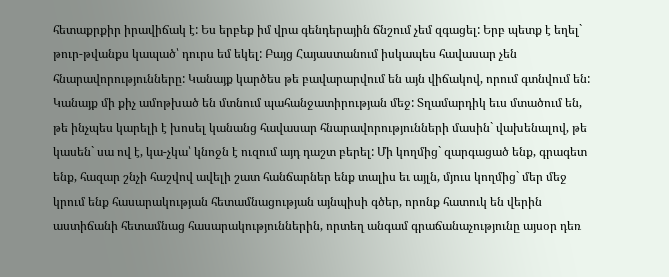հետաքրքիր իրավիճակ է: Ես երբեք իմ վրա գենդերային ճնշում չեմ զգացել: Երբ պետք է եղել` թուր-թվանքս կապած՝ դուրս եմ եկել: Բայց Հայաստանում իսկապես հավասար չեն հնարավորությունները: Կանայք կարծես թե բավարարվում են այն վիճակով, որում գտնվում են: Կանայք մի քիչ ամոթխած են մտնում պահանջատիրության մեջ: Տղամարդիկ եւս մտածում են, թե ինչպես կարելի է խոսել կանանց հավասար հնարավորությունների մասին` վախենալով, թե կասեն` սա ով է, կա-չկա՝ կնոջն է ուզում այդ դաշտ բերել: Մի կողմից` զարգացած ենք, գրագետ ենք, հազար շնչի հաշվով ավելի շատ հանճարներ ենք տալիս եւ այլն, մյուս կողմից` մեր մեջ կրում ենք հասարակության հետամնացության այնպիսի գծեր, որոնք հատուկ են վերին աստիճանի հետամնաց հասարակություններին, որտեղ անգամ գրաճանաչությունը այսօր դեռ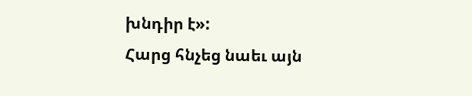խնդիր է»:
Հարց հնչեց նաեւ այն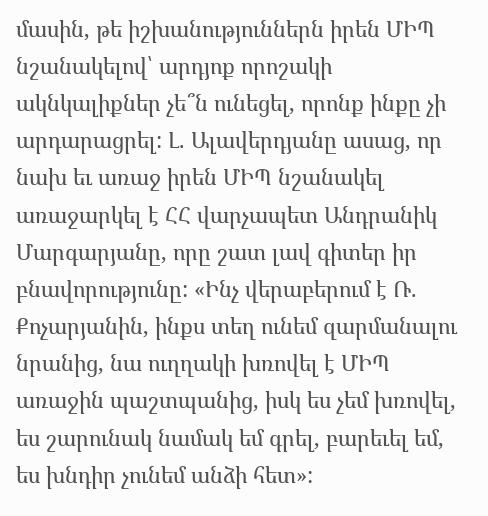մասին, թե իշխանություններն իրեն ՄԻՊ նշանակելով՝ արդյոք որոշակի ակնկալիքներ չե՞ն ունեցել, որոնք ինքը չի արդարացրել: Լ. Ալավերդյանը ասաց, որ նախ եւ առաջ իրեն ՄԻՊ նշանակել առաջարկել է ՀՀ վարչապետ Անդրանիկ Մարգարյանը, որը շատ լավ գիտեր իր բնավորությունը: «Ինչ վերաբերում է Ռ. Քոչարյանին, ինքս տեղ ունեմ զարմանալու նրանից, նա ուղղակի խռովել է ՄԻՊ առաջին պաշտպանից, իսկ ես չեմ խռովել, ես շարունակ նամակ եմ գրել, բարեւել եմ, ես խնդիր չունեմ անձի հետ»: